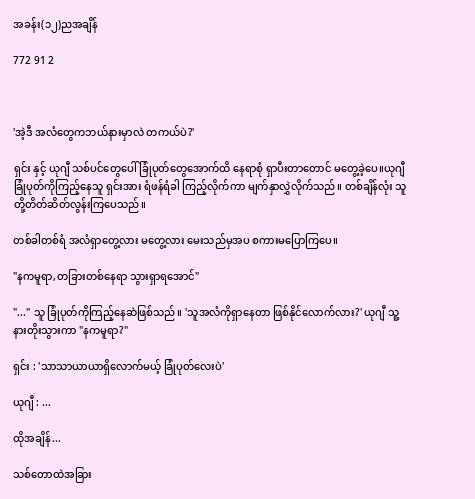အခန်း(၁၂)ညအချိန်

772 91 2



'အဲ့ဒီ အလံတွေကဘယ်နားမှာလဲ တကယ်ပဲ?'

ရှင်း နှင့် ယုဂျီ သစ်ပင်တွေပေါ် ခြုံပုတ်တွေအောက်ထိ နေရာစုံ ရှာပီးတာတောင် မတွေ့ခဲ့ပေ။ယုဂျီ ခြုံပုတ်ကိုကြည့်နေသူ ရှင်းအား ရံဖန်ရံခါ ကြည့်လိုက်ကာ မျက်နှာလွှဲလိုက်သည်။ တစ်ချိန်လုံး သူတို့တိတ်ဆိတ်လွန်းကြပေသည်။

တစ်ခါတစ်ရံ အလံရှာတွေ့လား မတွေ့လား မေးသည်မှအပ စကားမပြောကြပေ။

"နကမူရာ,တခြားတစ်နေရာ သွားရှာရအောင်"

"..." သူ ခြုံပုတ်ကိုကြည့်နေဆဲဖြစ်သည်။ 'သူအလံကိုရှာနေတာ ဖြစ်နိုင်လောက်လား?' ယုဂျီ သူ့နားတိုးသွားကာ "နကမူရာ?"

ရှင်း : 'သာသာယာယာရှိလောက်မယ့် ခြုံပုတ်လေးပဲ'

ယုဂျီ : ...

ထိုအချိန်...

သစ်တောထဲအခြား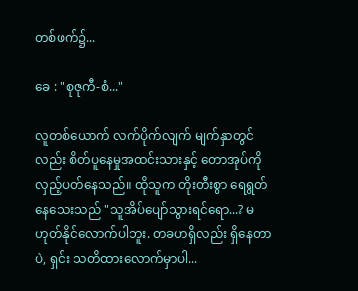တစ်ဖက်၌...

ခေ : "စုဇုကီ-စံ..."

လူတစ်ယောက် လက်ပိုက်လျက် မျက်နှာတွင်လည်း စိတ်ပူနေမှုအထင်းသားနှင့် တောအုပ်ကို လှည့်ပတ်နေသည်။ ထိုသူက တိုးတီးစွာ ရေရွတ်နေသေးသည် "သူအိပ်ပျော်သွားရင်ရော...? မဟုတ်နိုင်လောက်ပါဘူး. တခဟရှိလည်း ရှိနေတာပဲ, ရှင်း သတိထားလောက်မှာပါ...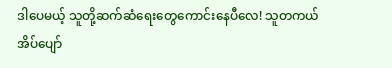ဒါပေမယ့် သူတို့ဆက်ဆံရေးတွေကောင်းနေပီလေ! သူတကယ်အိပ်ပျော်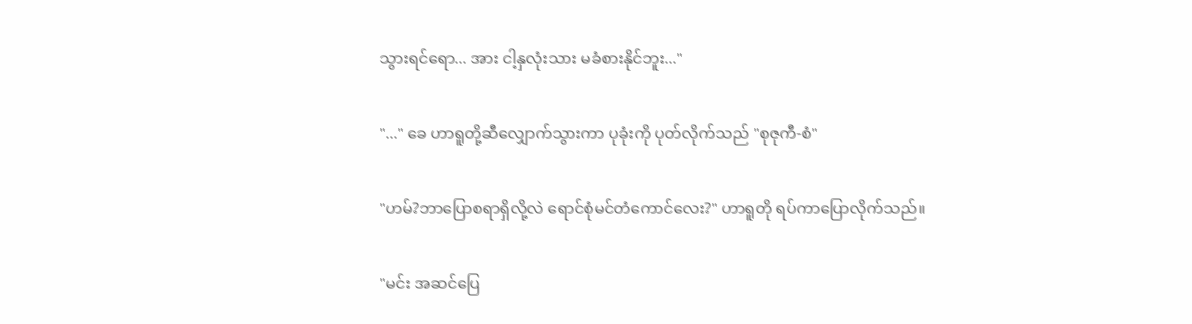သွားရင်ရော... အား ငါ့နှလုံးသား မခံစားနိုင်ဘူး..."

"..." ခေ ဟာရူတို့ဆီလျှောက်သွားကာ ပုခုံးကို ပုတ်လိုက်သည် "စုဇုကီ-စံ"

"ဟမ်?ဘာပြောစရာရှိလို့လဲ ရောင်စုံမင်တံကောင်လေး?" ဟာရူတို ရပ်ကာပြောလိုက်သည်။

"မင်း အဆင်ပြေ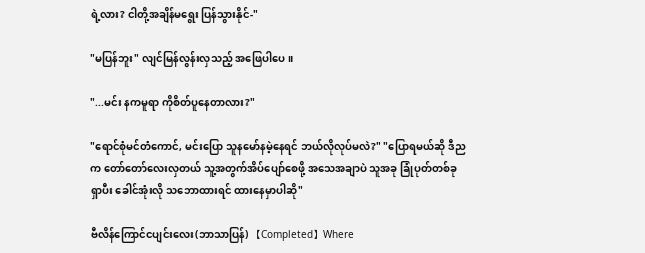ရဲ့လား? ငါတို့အချိန်မရွေး ပြန်သွားနိုင်-"

"မပြန်ဘူး" လျင်မြန်လွန်းလှသည့် အဖြေပါပေ။

"...မင်း နကမူရာ ကိုစိတ်ပူနေတာလား?"

"ရောင်စုံမင်တံကောင်, မင်းပြော သူနမော်နမဲ့နေရင် ဘယ်လိုလုပ်မလဲ?" "ပြောရမယ်ဆို ဒီညက တော်တော်လေးလှတယ် သူ့အတွက်အိပ်ပျော်စေဖို့ အသေအချာပဲ သူအခု ခြုံပုတ်တစ်ခုရှာပီး ခေါင်အုံးလို သဘောထားရင် ထားနေမှာပါဆို"

ဗီလိန်ကြောင်ငပျင်းလေး(ဘာသာပြန်) 【Completed】Where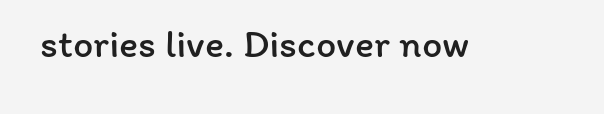stories live. Discover now